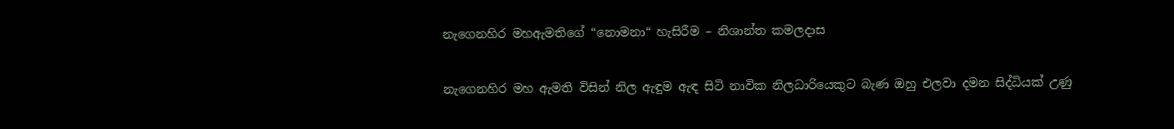නැගෙනහිර මහඇමතිගේ “නොමනා“ හැසිරීම – නිශාන්ත කමලදාස

නැගෙනහිර මහ ඇමති විසින් නිල ඇඳුම ඇඳ සිටි නාවික නිලධාරියෙකුට බැණ ඔහු එලවා දමන සිද්ධියක් උණු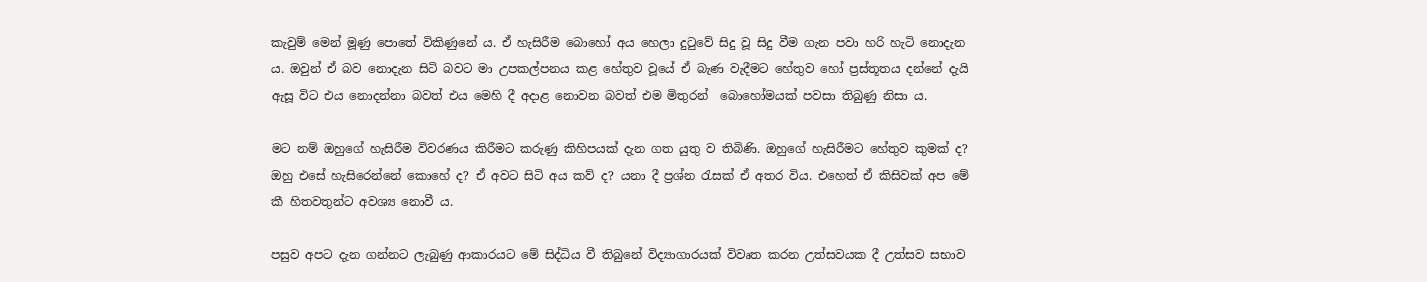කැවුම් මෙන් මූණු පොතේ විකිණුනේ ය. ඒ හැසිරීම බොහෝ අය හෙලා දුටුවේ සිදු වූ සිදු වීම ගැන පවා හරි හැටි නොදැන ය. ඔවුන් ඒ බව නොදැන සිටි බවට මා උපකල්පනය කළ හේතුව වූයේ ඒ බැණ වැදීමට හේතුව හෝ ප්‍රස්තූතය දන්නේ දැයි ඇසූ විට එය නොදන්නා බවත් එය මෙහි දී අදාළ නොවන බවත් එම මිතුරන්  බොහෝමයක් පවසා තිබුණු නිසා ය.

මට නම් ඔහුගේ හැසිරීම විවරණය කිරීමට කරුණු කිහිපයක් දැන ගත යුතු ව තිබිණි. ඔහුගේ හැසිරීමට හේතුව කුමක් ද? ඔහු එසේ හැසිරෙන්නේ කොහේ ද? ඒ අවට සිටි අය කව් ද? යනා දී ප්‍රශ්න රැසක් ඒ අතර විය. එහෙත් ඒ කිසිවක් අප මේ කී හිතවතුන්ට අවශ්‍ය නොවී ය.

පසුව අපට දැන ගන්නට ලැබුණු ආකාරයට මේ සිද්ධිය වී තිබුනේ විද්‍යාගාරයක් විවෘත කරන උත්සවයක දී උත්සව සභාව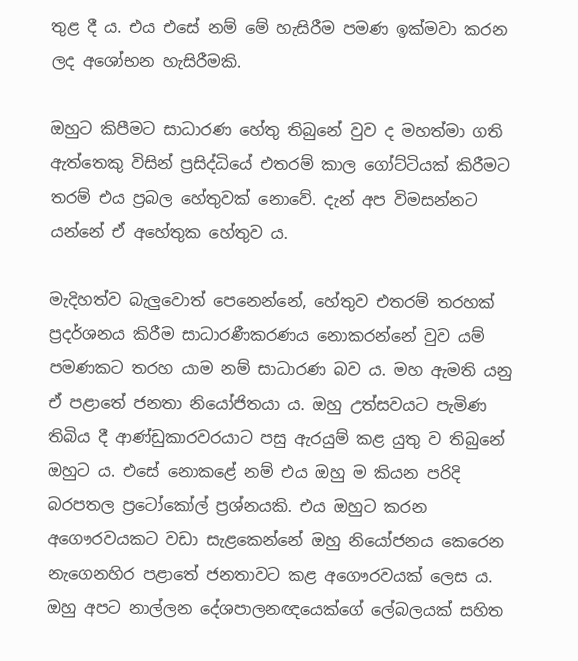තුළ දී ය. එය එසේ නම් මේ හැසිරීම පමණ ඉක්මවා කරන ලද අශෝභන හැසිරීමකි.

ඔහුට කිපීමට සාධාරණ හේතු තිබුනේ වුව ද මහත්මා ගති ඇත්තෙකු විසින් ප්‍රසිද්ධියේ එතරම් කාල ගෝට්ටියක් කිරීමට තරම් එය ප්‍රබල හේතුවක් නොවේ. දැන් අප විමසන්නට යන්නේ ඒ අහේතුක හේතුව ය.

මැදිහත්ව බැලුවොත් පෙනෙන්නේ, හේතුව එතරම් තරහක් ප්‍රදර්ශනය කිරීම සාධාරණීකරණය නොකරන්නේ වුව යම් පමණකට තරහ යාම නම් සාධාරණ බව ය. මහ ඇමති යනු ඒ පළාතේ ජනතා නියෝජිතයා ය. ඔහු උත්සවයට පැමිණ තිබිය දී ආණ්ඩුකාරවරයාට පසු ඇරයුම් කළ යුතු ව තිබුනේ ඔහුට ය. එසේ නොකළේ නම් එය ඔහු ම කියන පරිදි බරපතල ප්‍රටෝකෝල් ප්‍රශ්නයකි. එය ඔහුට කරන අගෞරවයකට වඩා සැළකෙන්නේ ඔහු නියෝජනය කෙරෙන නැගෙනහිර පළාතේ ජනතාවට කළ අගෞරවයක් ලෙස ය. ඔහු අපට නාල්ලන දේශපාලනඥයෙක්ගේ ලේබලයක් සහිත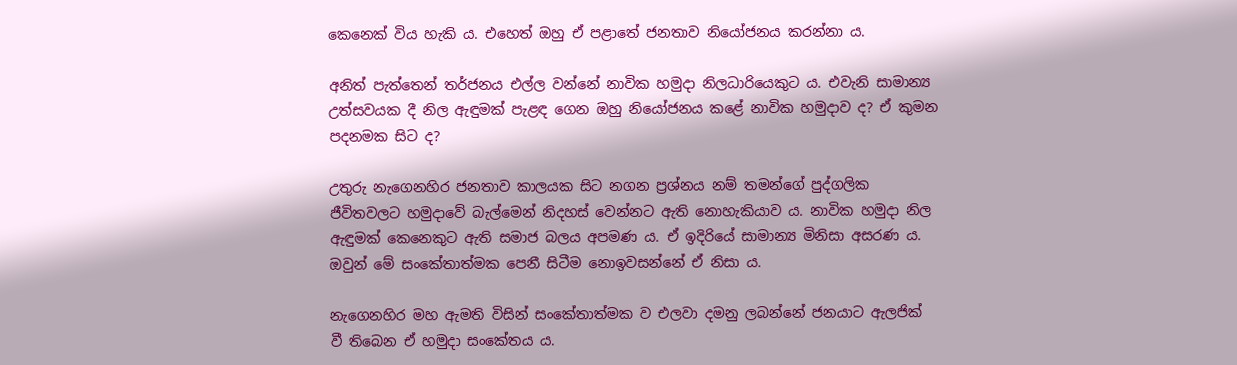කෙනෙක් විය හැකි ය. එහෙත් ඔහු ඒ පළාතේ ජනතාව නියෝජනය කරන්නා ය.

අනිත් පැත්තෙන් තර්ජනය එල්ල වන්නේ නාවික හමුදා නිලධාරියෙකුට ය. එවැනි සාමාන්‍ය උත්සවයක දී නිල ඇඳුමක් පැළඳ ගෙන ඔහු නියෝජනය කළේ නාවික හමුදාව ද? ඒ කුමන පදනමක සිට ද?

උතුරු නැගෙනහිර ජනතාව කාලයක සිට නගන ප්‍රශ්නය නම් තමන්ගේ පුද්ගලික ජීවිතවලට හමුදාවේ බැල්මෙන් නිදහස් වෙන්නට ඇති නොහැකියාව ය. නාවික හමුදා නිල ඇඳුමක් කෙනෙකුට ඇති සමාජ බලය අපමණ ය. ඒ ඉදිරියේ සාමාන්‍ය මිනිසා අසරණ ය. ඔවුන් මේ සංකේතාත්මක පෙනී සිටීම නොඉවසන්නේ ඒ නිසා ය.

නැගෙනහිර මහ ඇමති විසින් සංකේතාත්මක ව එලවා දමනු ලබන්නේ ජනයාට ඇලජික් වී තිබෙන ඒ හමුදා සංකේතය ය.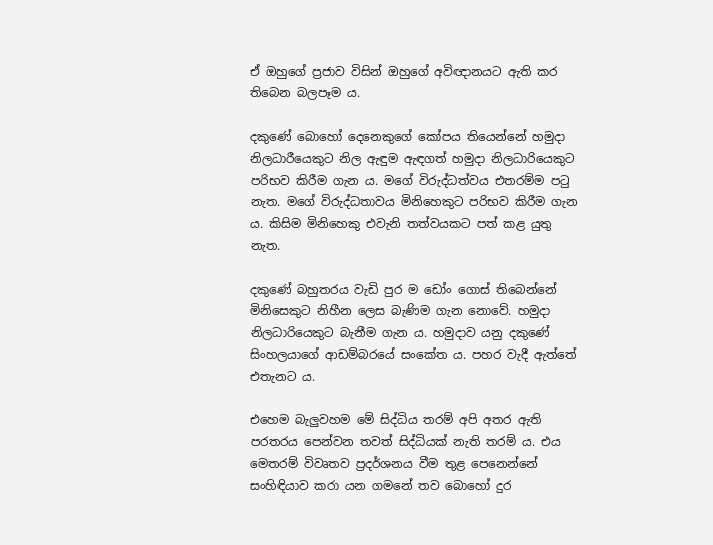ඒ ඔහුගේ ප්‍රජාව විසින් ඔහුගේ අවිඥානයට ඇති කර තිබෙන බලපෑම ය.

දකුණේ බොහෝ දෙනෙකුගේ කෝපය තියෙන්නේ හමුදා නිලධාරීයෙකුට නිල ඇඳුම ඇඳගත් හමුදා නිලධාරියෙකුට පරිභව කිරීම ගැන ය. මගේ විරුද්ධත්වය එතරම්ම පටු නැත. මගේ විරුද්ධතාවය මිනිහෙකුට පරිභව කිරීම ගැන ය. කිසිම මිනිහෙකු එවැනි තත්වයකට පත් කළ යුතු නැත.

දකුණේ බහුතරය වැඩි පුර ම ඩෝං ගොස් තිබෙන්නේ මිනිසෙකුට නිහීන ලෙස බැණිම ගැන නොවේ. හමුදා නිලධාරියෙකුට බැනීම ගැන ය. හමුදාව යනු දකුණේ සිංහලයාගේ ආඩම්බරයේ සංකේත ය. පහර වැදී ඇත්තේ එතැනට ය.

එහෙම බැලුවහම මේ සිද්ධිය තරම් අපි අතර ඇති පරතරය පෙන්වන තවත් සිද්ධියක් නැති තරම් ය. එය මෙතරම් විවෘතව ප්‍රදර්ශනය වීම තුළ පෙනෙන්නේ සංහිඳියාව කරා යන ගමනේ තව බොහෝ දුර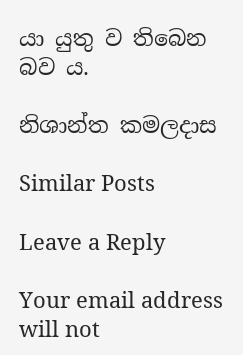යා යුතු ව තිබෙන බව ය.

නිශාන්ත කමලදාස

Similar Posts

Leave a Reply

Your email address will not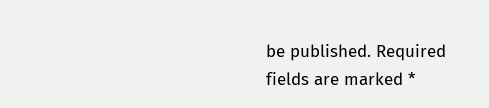be published. Required fields are marked *